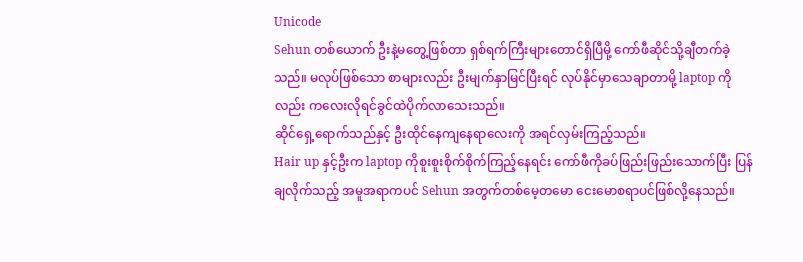Unicode
Sehun တစ်ယောက် ဦးနဲ့မတွေ့ဖြစ်တာ ရှစ်ရက်ကြီးများတောင်ရှိပြီမို့ ကော်ဖီဆိုင်သို့ချီတက်ခဲ့သည်။ မလုပ်ဖြစ်သော စာများလည်း ဦးမျက်နှာမြင်ပြီးရင် လုပ်နိုင်မှာသေချာတာမို့ laptop ကိုလည်း ကလေးလိုရင်ခွင်ထဲပိုက်လာသေးသည်။
ဆိုင်ရှေ့ရောက်သည်နှင့် ဦးထိုင်နေကျနေရာလေးကို အရင်လှမ်းကြည့်သည်။
Hair up နှင့်ဦးက laptop ကိုစူးစူးစိုက်စိုက်ကြည့်နေရင်း ကော်ဖီကိုခပ်ဖြည်းဖြည်းသောက်ပြီး ပြန်ချလိုက်သည့် အမူအရာကပင် Sehun အတွက်တစ်မေ့တမော ငေးမောစရာပင်ဖြစ်လို့နေသည်။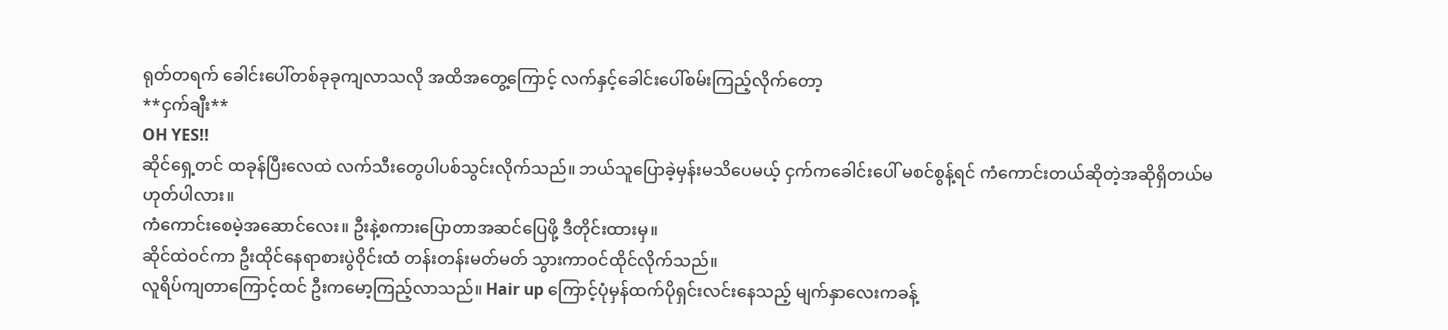ရုတ်တရက် ခေါင်းပေါ်တစ်ခုခုကျလာသလို အထိအတွေ့ကြောင့် လက်နှင့်ခေါင်းပေါ်စမ်းကြည့်လိုက်တော့
**ငှက်ချီး**
OH YES!!
ဆိုင်ရှေ့တင် ထခုန်ပြီးလေထဲ လက်သီးတွေပါပစ်သွင်းလိုက်သည်။ ဘယ်သူပြောခဲ့မှန်းမသိပေမယ့် ငှက်ကခေါင်းပေါ် မစင်စွန့်ရင် ကံကောင်းတယ်ဆိုတဲ့အဆိုရှိတယ်မဟုတ်ပါလား။
ကံကောင်းစေမဲ့အဆောင်လေး။ ဦးနဲ့စကားပြောတာအဆင်ပြေဖို့ ဒီတိုင်းထားမှ။
ဆိုင်ထဲဝင်ကာ ဦးထိုင်နေရာစားပွဲဝိုင်းထံ တန်းတန်းမတ်မတ် သွားကာဝင်ထိုင်လိုက်သည်။
လူရိပ်ကျတာကြောင့်ထင် ဦးကမော့ကြည့်လာသည်။ Hair up ကြောင့်ပုံမှန်ထက်ပိုရှင်းလင်းနေသည့် မျက်နှာလေးကခန့်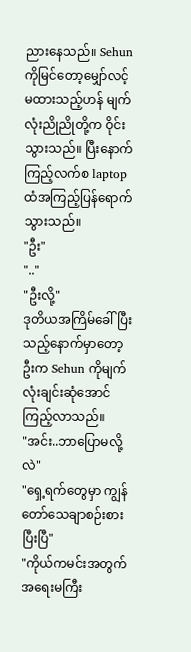ညားနေသည်။ Sehun ကိုမြင်တော့မျှော်လင့်မထားသည့်ဟန် မျက်လုံးညိုညိုတို့က ဝိုင်းသွားသည်။ ပြီးနောက် ကြည့်လက်စ laptop ထံအကြည့်ပြန်ရောက်သွားသည်။
"ဦး"
".."
"ဦးလို့"
ဒုတိယအကြိမ်ခေါ်ပြီးသည့်နောက်မှာတော့ ဦးက Sehun ကိုမျက်လုံးချင်းဆုံအောင်ကြည့်လာသည်။
"အင်း..ဘာပြောမလို့လဲ"
"ရှေ့ရက်တွေမှာ ကျွန်တော်သေချာစဉ်းစားပြီးပြီ"
"ကိုယ်ကမင်းအတွက်အရေးမကြီး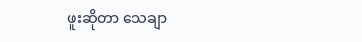ဖူးဆိုတာ သေချာ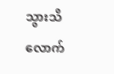သွားသိလောက်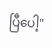ပြီပေါ့"